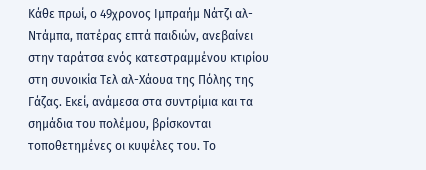Κάθε πρωί, ο 49χρονος Ιμπραήμ Νάτζι αλ-Ντάμπα, πατέρας επτά παιδιών, ανεβαίνει στην ταράτσα ενός κατεστραμμένου κτιρίου στη συνοικία Τελ αλ-Χάουα της Πόλης της Γάζας. Εκεί, ανάμεσα στα συντρίμια και τα σημάδια του πολέμου, βρίσκονται τοποθετημένες οι κυψέλες του. Το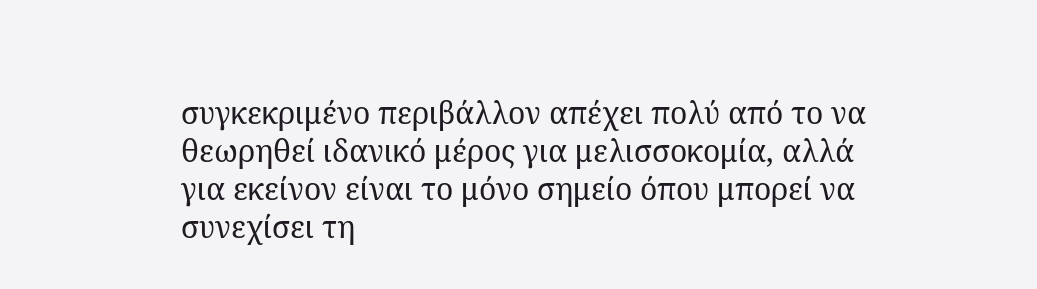συγκεκριμένο περιβάλλον απέχει πολύ από το να θεωρηθεί ιδανικό μέρος για μελισσοκομία, αλλά για εκείνον είναι το μόνο σημείο όπου μπορεί να συνεχίσει τη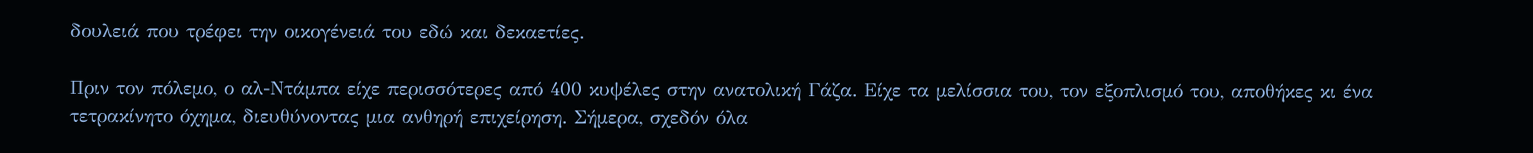δουλειά που τρέφει την οικογένειά του εδώ και δεκαετίες.

Πριν τον πόλεμο, ο αλ-Ντάμπα είχε περισσότερες από 400 κυψέλες στην ανατολική Γάζα. Είχε τα μελίσσια του, τον εξοπλισμό του, αποθήκες κι ένα τετρακίνητο όχημα, διευθύνοντας μια ανθηρή επιχείρηση. Σήμερα, σχεδόν όλα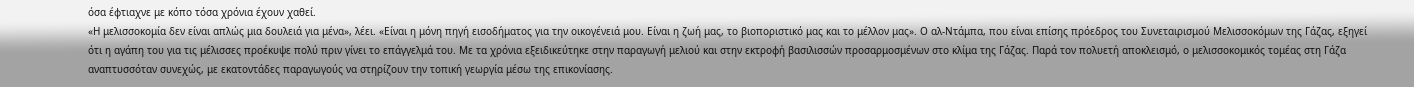όσα έφτιαχνε με κόπο τόσα χρόνια έχουν χαθεί.
«Η μελισσοκομία δεν είναι απλώς μια δουλειά για μένα», λέει. «Είναι η μόνη πηγή εισοδήματος για την οικογένειά μου. Είναι η ζωή μας, το βιοποριστικό μας και το μέλλον μας». Ο αλ-Ντάμπα, που είναι επίσης πρόεδρος του Συνεταιρισμού Μελισσοκόμων της Γάζας, εξηγεί ότι η αγάπη του για τις μέλισσες προέκυψε πολύ πριν γίνει το επάγγελμά του. Με τα χρόνια εξειδικεύτηκε στην παραγωγή μελιού και στην εκτροφή βασιλισσών προσαρμοσμένων στο κλίμα της Γάζας. Παρά τον πολυετή αποκλεισμό, ο μελισσοκομικός τομέας στη Γάζα αναπτυσσόταν συνεχώς, με εκατοντάδες παραγωγούς να στηρίζουν την τοπική γεωργία μέσω της επικονίασης.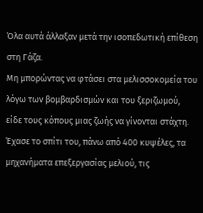Όλα αυτά άλλαξαν μετά την ισοπεδωτική επίθεση στη Γάζα.
Μη μπορώντας να φτάσει στα μελισσοκομεία του λόγω των βομβαρδισμών και του ξεριζωμού, είδε τους κόπους μιας ζωής να γίνονται στάχτη. Έχασε το σπίτι του, πάνω από 400 κυψέλες, τα μηχανήματα επεξεργασίας μελιού, τις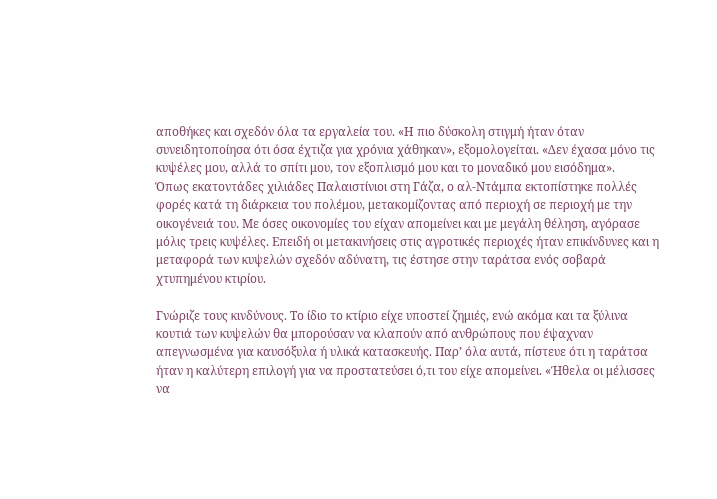αποθήκες και σχεδόν όλα τα εργαλεία του. «Η πιο δύσκολη στιγμή ήταν όταν συνειδητοποίησα ότι όσα έχτιζα για χρόνια χάθηκαν», εξομολογείται. «Δεν έχασα μόνο τις κυψέλες μου, αλλά το σπίτι μου, τον εξοπλισμό μου και το μοναδικό μου εισόδημα».
Όπως εκατοντάδες χιλιάδες Παλαιστίνιοι στη Γάζα, ο αλ-Ντάμπα εκτοπίστηκε πολλές φορές κατά τη διάρκεια του πολέμου, μετακομίζοντας από περιοχή σε περιοχή με την οικογένειά του. Με όσες οικονομίες του είχαν απομείνει και με μεγάλη θέληση, αγόρασε μόλις τρεις κυψέλες. Επειδή οι μετακινήσεις στις αγροτικές περιοχές ήταν επικίνδυνες και η μεταφορά των κυψελών σχεδόν αδύνατη, τις έστησε στην ταράτσα ενός σοβαρά χτυπημένου κτιρίου.

Γνώριζε τους κινδύνους. Το ίδιο το κτίριο είχε υποστεί ζημιές, ενώ ακόμα και τα ξύλινα κουτιά των κυψελών θα μπορούσαν να κλαπούν από ανθρώπους που έψαχναν απεγνωσμένα για καυσόξυλα ή υλικά κατασκευής. Παρ’ όλα αυτά, πίστευε ότι η ταράτσα ήταν η καλύτερη επιλογή για να προστατεύσει ό,τι του είχε απομείνει. «Ήθελα οι μέλισσες να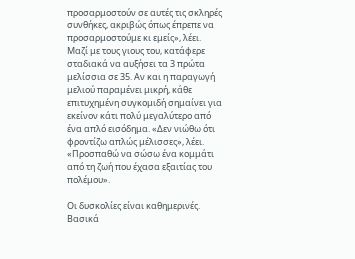προσαρμοστούν σε αυτές τις σκληρές συνθήκες, ακριβώς όπως έπρεπε να προσαρμοστούμε κι εμείς», λέει.
Μαζί με τους γιους του, κατάφερε σταδιακά να αυξήσει τα 3 πρώτα μελίσσια σε 35. Αν και η παραγωγή μελιού παραμένει μικρή, κάθε επιτυχημένη συγκομιδή σημαίνει για εκείνον κάτι πολύ μεγαλύτερο από ένα απλό εισόδημα. «Δεν νιώθω ότι φροντίζω απλώς μέλισσες», λέει. «Προσπαθώ να σώσω ένα κομμάτι από τη ζωή που έχασα εξαιτίας του πολέμου».

Οι δυσκολίες είναι καθημερινές. Βασικά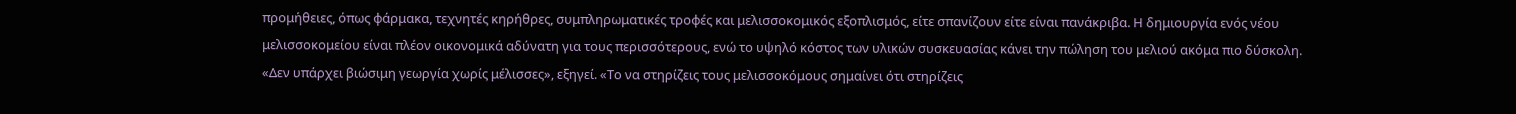προμήθειες, όπως φάρμακα, τεχνητές κηρήθρες, συμπληρωματικές τροφές και μελισσοκομικός εξοπλισμός, είτε σπανίζουν είτε είναι πανάκριβα. Η δημιουργία ενός νέου μελισσοκομείου είναι πλέον οικονομικά αδύνατη για τους περισσότερους, ενώ το υψηλό κόστος των υλικών συσκευασίας κάνει την πώληση του μελιού ακόμα πιο δύσκολη. «Δεν υπάρχει βιώσιμη γεωργία χωρίς μέλισσες», εξηγεί. «Το να στηρίζεις τους μελισσοκόμους σημαίνει ότι στηρίζεις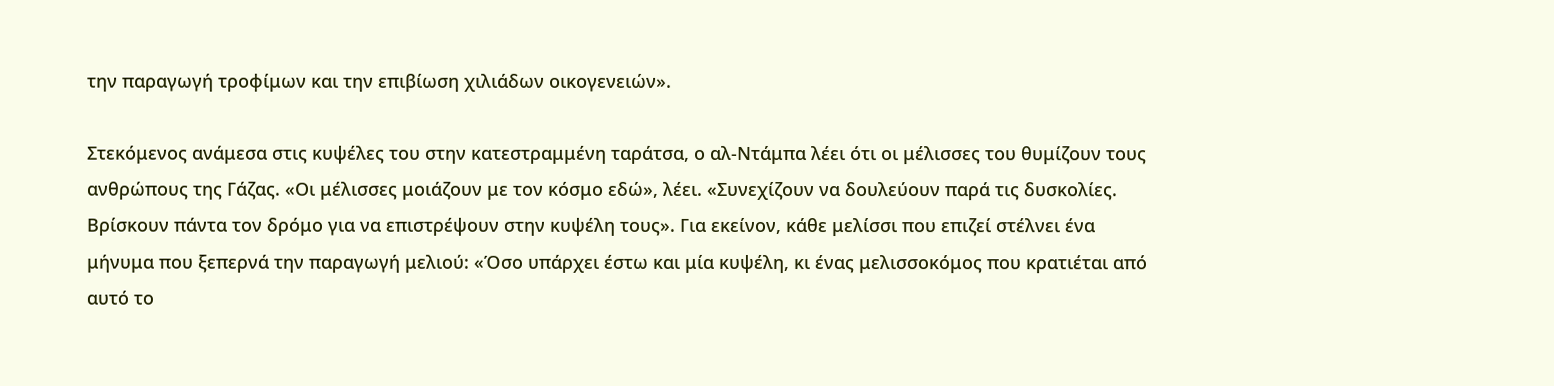την παραγωγή τροφίμων και την επιβίωση χιλιάδων οικογενειών».

Στεκόμενος ανάμεσα στις κυψέλες του στην κατεστραμμένη ταράτσα, ο αλ-Ντάμπα λέει ότι οι μέλισσες του θυμίζουν τους ανθρώπους της Γάζας. «Οι μέλισσες μοιάζουν με τον κόσμο εδώ», λέει. «Συνεχίζουν να δουλεύουν παρά τις δυσκολίες. Βρίσκουν πάντα τον δρόμο για να επιστρέψουν στην κυψέλη τους». Για εκείνον, κάθε μελίσσι που επιζεί στέλνει ένα μήνυμα που ξεπερνά την παραγωγή μελιού: «Όσο υπάρχει έστω και μία κυψέλη, κι ένας μελισσοκόμος που κρατιέται από αυτό το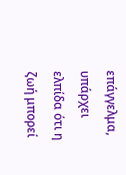επάγγελμα, υπάρχει ελπίδα ότι η ζωή μπορεί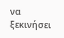να ξεκινήσει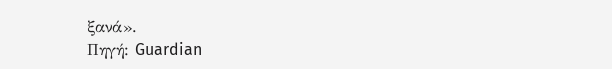ξανά».
Πηγή: Guardian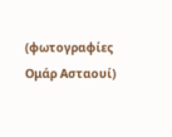(φωτογραφίες Ομάρ Ασταουί)